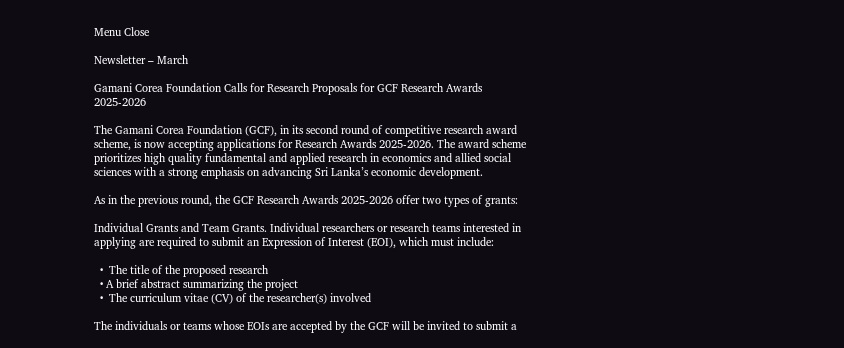Menu Close

Newsletter – March

Gamani Corea Foundation Calls for Research Proposals for GCF Research Awards 2025-2026

The Gamani Corea Foundation (GCF), in its second round of competitive research award scheme, is now accepting applications for Research Awards 2025-2026. The award scheme prioritizes high quality fundamental and applied research in economics and allied social sciences with a strong emphasis on advancing Sri Lanka’s economic development.

As in the previous round, the GCF Research Awards 2025-2026 offer two types of grants:

Individual Grants and Team Grants. Individual researchers or research teams interested in applying are required to submit an Expression of Interest (EOI), which must include:

  •  The title of the proposed research
  • A brief abstract summarizing the project
  •  The curriculum vitae (CV) of the researcher(s) involved

The individuals or teams whose EOIs are accepted by the GCF will be invited to submit a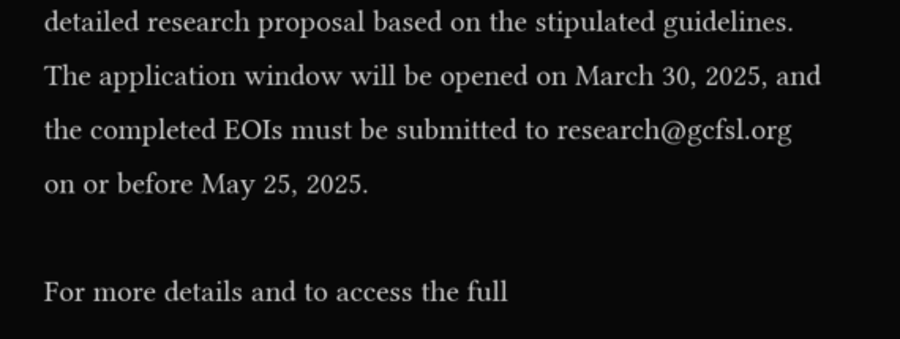detailed research proposal based on the stipulated guidelines. The application window will be opened on March 30, 2025, and the completed EOIs must be submitted to research@gcfsl.org on or before May 25, 2025.

For more details and to access the full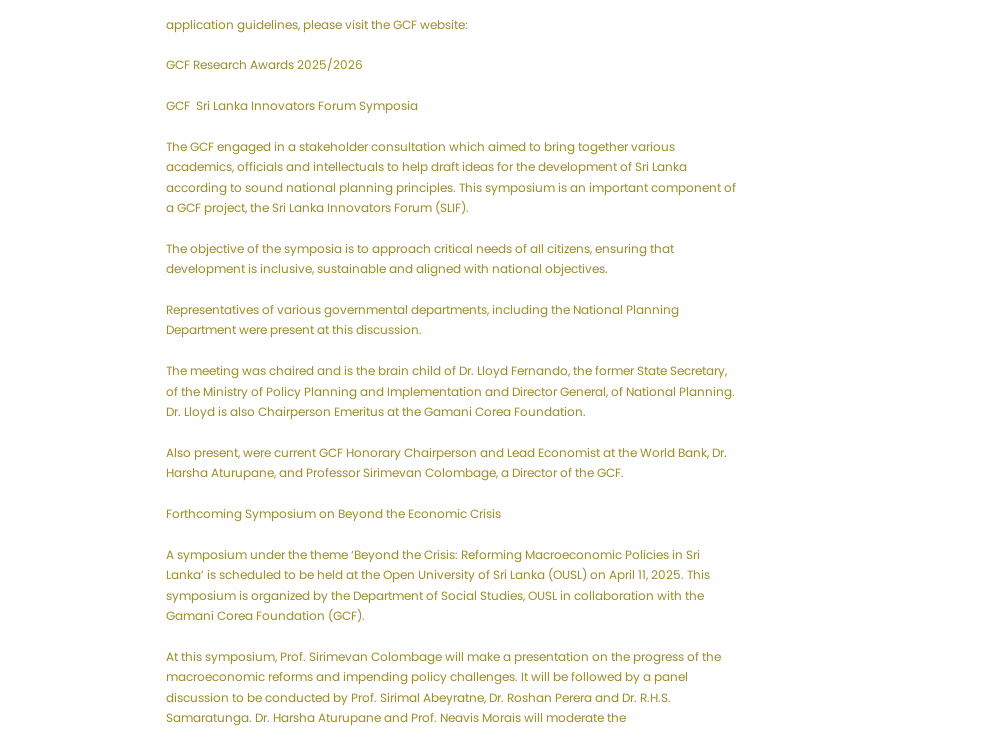application guidelines, please visit the GCF website:

GCF Research Awards 2025/2026

GCF  Sri Lanka Innovators Forum Symposia

The GCF engaged in a stakeholder consultation which aimed to bring together various academics, officials and intellectuals to help draft ideas for the development of Sri Lanka according to sound national planning principles. This symposium is an important component of a GCF project, the Sri Lanka Innovators Forum (SLIF).

The objective of the symposia is to approach critical needs of all citizens, ensuring that development is inclusive, sustainable and aligned with national objectives.

Representatives of various governmental departments, including the National Planning Department were present at this discussion.

The meeting was chaired and is the brain child of Dr. Lloyd Fernando, the former State Secretary, of the Ministry of Policy Planning and Implementation and Director General, of National Planning.  Dr. Lloyd is also Chairperson Emeritus at the Gamani Corea Foundation.

Also present, were current GCF Honorary Chairperson and Lead Economist at the World Bank, Dr. Harsha Aturupane, and Professor Sirimevan Colombage, a Director of the GCF.

Forthcoming Symposium on Beyond the Economic Crisis

A symposium under the theme ‘Beyond the Crisis: Reforming Macroeconomic Policies in Sri Lanka’ is scheduled to be held at the Open University of Sri Lanka (OUSL) on April 11, 2025. This symposium is organized by the Department of Social Studies, OUSL in collaboration with the Gamani Corea Foundation (GCF).

At this symposium, Prof. Sirimevan Colombage will make a presentation on the progress of the macroeconomic reforms and impending policy challenges. It will be followed by a panel discussion to be conducted by Prof. Sirimal Abeyratne, Dr. Roshan Perera and Dr. R.H.S. Samaratunga. Dr. Harsha Aturupane and Prof. Neavis Morais will moderate the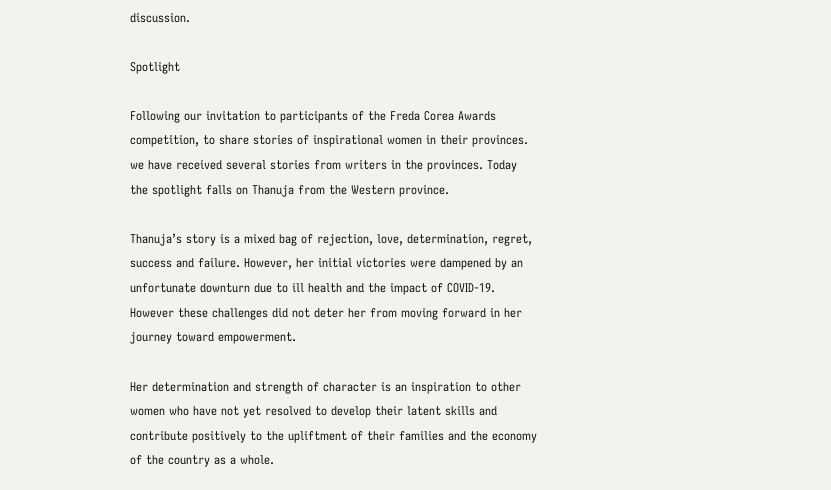discussion.

Spotlight

Following our invitation to participants of the Freda Corea Awards competition, to share stories of inspirational women in their provinces. we have received several stories from writers in the provinces. Today the spotlight falls on Thanuja from the Western province.

Thanuja’s story is a mixed bag of rejection, love, determination, regret, success and failure. However, her initial victories were dampened by an unfortunate downturn due to ill health and the impact of COVID-19.  However these challenges did not deter her from moving forward in her journey toward empowerment.

Her determination and strength of character is an inspiration to other women who have not yet resolved to develop their latent skills and contribute positively to the upliftment of their families and the economy of the country as a whole.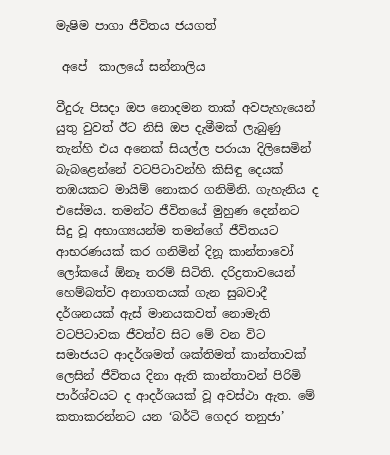මැෂිම පාගා ජීවිතය ජයගත්

 අපේ  කාලයේ සන්නාලිය

වීදුරු පිසදා ඔප නොදමන තාක් අවපැහැයෙන් යුතු වුවත් ඊට නිසි ඔප දැමීමක් ලැබුණු තැන්හි එය අනෙක් සියල්ල පරායා දිලිසෙමින් බැබළෙන්නේ වටපිටාවන්හි කිසිඳු දෙයක් තඹයකට මායිම් නොකර ගනිමිනි. ගැහැනිය ද එසේමය. තමන්ට ජීවිතයේ මුහුණ දෙන්නට සිදු වූ අභාග්‍යයන්ම තමන්ගේ ජීවිතයට ආභරණයක් කර ගනිමින් දිනූ කාන්තාවෝ ලෝකයේ ඕනෑ තරම් සිටිති. දරිද්‍රතාවයෙන් හෙම්බත්ව අනාගතයක් ගැන සුබවාදී දර්ශනයක් ඇස් මානයකවත් නොමැති වටපිටාවක ජීවත්ව සිට මේ වන විට සමාජයට ආදර්ශමත් ශක්තිමත් කාන්තාවක් ලෙසින් ජීවිතය දිනා ඇති කාන්තාවන් පිරිමි පාර්ශ්වයට ද ආදර්ශයක් වූ අවස්ථා ඇත. මේ කතාකරන්නට යන ‘බර්ටි ගෙදර තනුජා’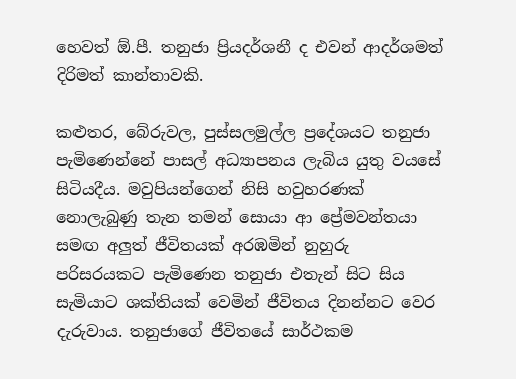හෙවත් ඕ.පී. තනුජා ප්‍රියදර්ශනී ද එවන් ආදර්ශමත් දිරිමත් කාන්තාවකි.

කළුතර, බේරුවල, පුස්සලමුල්ල ප්‍රදේශයට තනුජා පැමිණෙන්නේ පාසල් අධ්‍යාපනය ලැබිය යුතු වයසේ සිටියදීය. මවුපියන්ගෙන් නිසි හවුහරණක් නොලැබුණු තැන තමන් සොයා ආ ප්‍රේමවන්තයා සමඟ අලුත් ජීවිතයක් අරඹමින් නුහුරු පරිසරයකට පැමිණෙන තනුජා එතැන් සිට සිය සැමියාට ශක්තියක් වෙමින් ජීවිතය දිනන්නට වෙර දැරුවාය. තනුජාගේ ජීවිතයේ සාර්ථකම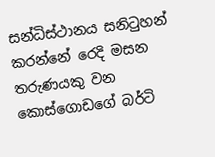සන්ධිස්ථානය සනිටුහන් කරන්නේ රෙදි මසන තරුණයකු වන කොස්ගොඩගේ බර්ටි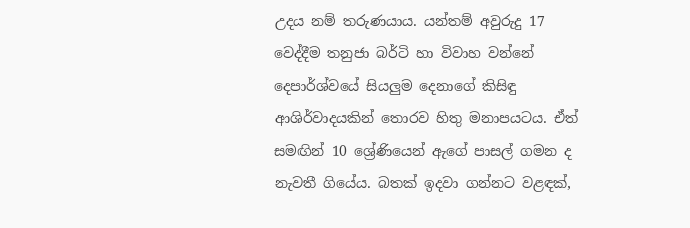උදය නම් තරුණයාය. යන්තම් අවුරුදු 17 වෙද්දීම තනුජා බර්ටි හා විවාහ වන්නේ දෙපාර්ශ්වයේ සියලුම දෙනාගේ කිසිඳු ආශිර්වාදයකින් තොරව හිතු මනාපයටය. ඒත් සමඟින් 10 ශ්‍රේණියෙන් ඇගේ පාසල් ගමන ද නැවතී ගියේය. බතක් ඉදවා ගන්නට වළඳක්,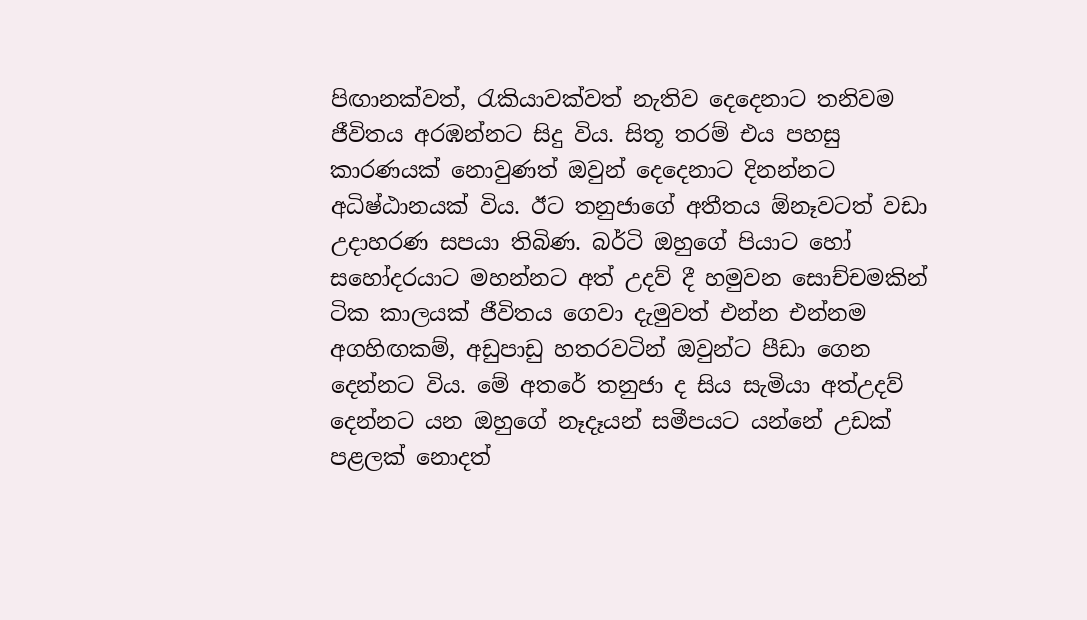පිඟානක්වත්, රැකියාවක්වත් නැතිව දෙදෙනාට තනිවම ජීවිතය අරඹන්නට සිදු විය. සිතූ තරම් එය පහසු කාරණයක් නොවුණත් ඔවුන් දෙදෙනාට දිනන්නට අධිෂ්ඨානයක් විය. ඊට තනුජාගේ අතීතය ඕනෑවටත් වඩා උදාහරණ සපයා තිබිණ. බර්ටි ඔහුගේ පියාට හෝ සහෝදරයාට මහන්නට අත් උදව් දී හමුවන සොච්චමකින් ටික කාලයක් ජීවිතය ගෙවා දැමුවත් එන්න එන්නම අගහිඟකම්, අඩුපාඩු හතරවටින් ඔවුන්ට පීඩා ගෙන දෙන්නට විය. මේ අතරේ තනුජා ද සිය සැමියා අත්උදව් දෙන්නට යන ඔහුගේ නෑදෑයන් සමීපයට යන්නේ උඩක් පළලක් නොදත්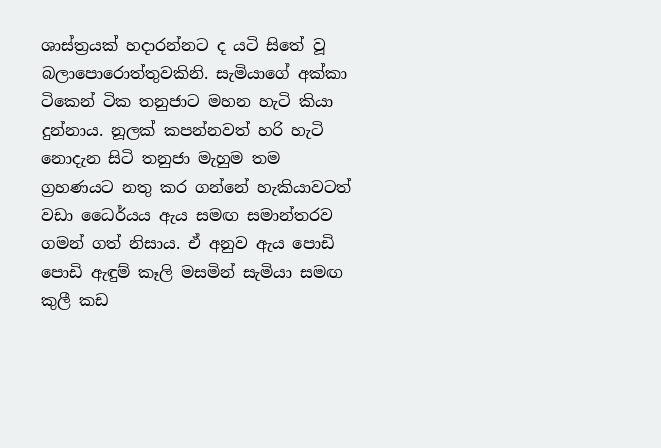ශාස්ත්‍රයක් හදාරන්නට ද යටි සිතේ වූ බලාපොරොත්තුවකිනි. සැමියාගේ අක්කා ටිකෙන් ටික තනුජාට මහන හැටි කියා දුන්නාය. නූලක් කපන්නවත් හරි හැටි නොදැන සිටි තනුජා මැහුම තම ග්‍රහණයට නතු කර ගන්නේ හැකියාවටත් වඩා ධෛර්යය ඇය සමඟ සමාන්තරව ගමන් ගත් නිසාය. ඒ අනුව ඇය පොඩි පොඩි ඇඳුම් කෑලි මසමින් සැමියා සමඟ කුලී කඩ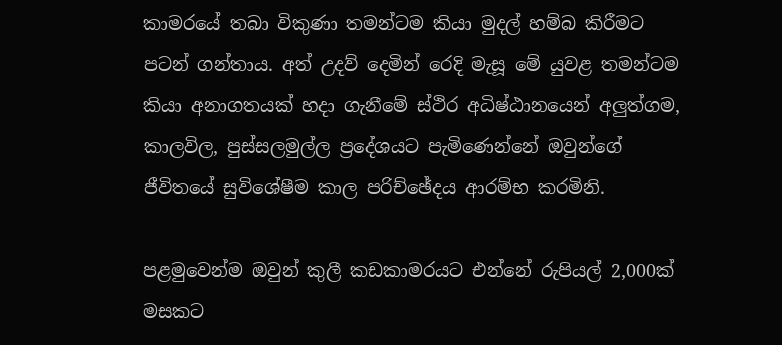කාමරයේ තබා විකුණා තමන්ටම කියා මුදල් හම්බ කිරීමට පටන් ගන්තාය. අත් උදව් දෙමින් රෙදි මැසූ මේ යුවළ තමන්ටම කියා අනාගතයක් හදා ගැනීමේ ස්ථිර අධිෂ්ඨානයෙන් අලුත්ගම, කාලවිල, පුස්සලමුල්ල ප්‍රදේශයට පැමිණෙන්නේ ඔවුන්ගේ ජීවිතයේ සුවිශේෂීම කාල පරිච්ඡේදය ආරම්භ කරමිනි.

පළමුවෙන්ම ඔවුන් කුලී කඩකාමරයට එන්නේ රුපියල් 2,000ක් මසකට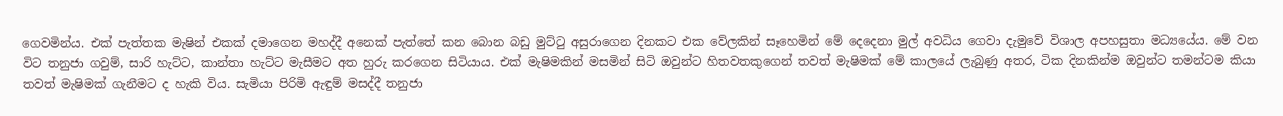ගෙවමින්ය. එක් පැත්තක මැෂින් එකක් දමාගෙන මහද්දී අනෙක් පැත්තේ කන බොන බඩු මුට්ටු අසුරාගෙන දිනකට එක වේලකින් සෑහෙමින් මේ දෙදෙනා මුල් අවධිය ගෙවා දැමුවේ විශාල අපහසුතා මධ්‍යයේය. මේ වන විට තනුජා ගවුම්, සාරි හැට්ට, කාන්තා හැට්ට මැසීමට අත හුරු කරගෙන සිටියාය. එක් මැෂිමකින් මසමින් සිටි ඔවුන්ට හිතවතකුගෙන් තවත් මැෂිමක් මේ කාලයේ ලැබුණු අතර, ටික දිනකින්ම ඔවුන්ට තමන්ටම කියා තවත් මැෂිමක් ගැනීමට ද හැකි විය. සැමියා පිරිමි ඇඳුම් මසද්දී තනුජා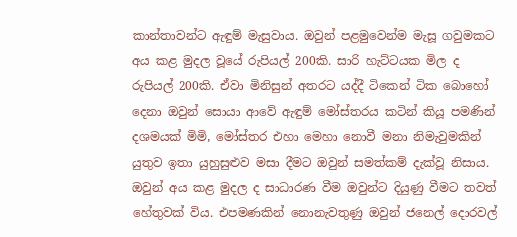කාන්තාවන්ට ඇඳුම් මැසුවාය. ඔවුන් පළමුවෙන්ම මැසූ ගවුමකට අය කළ මුදල වූයේ රුපියල් 200කි. සාරි හැට්ටයක මිල ද රුපියල් 200කි. ඒවා මිනිසුන් අතරට යද්දී ටිකෙන් ටික බොහෝ දෙනා ඔවුන් සොයා ආවේ ඇඳුම් මෝස්තරය කටින් කියූ පමණින් දශමයක් මිමි, මෝස්තර එහා මෙහා නොවී මනා නිමැවුමකින් යුතුව ඉතා යුහුසුළුව මසා දීමට ඔවුන් සමත්කම් දැක්වූ නිසාය. ඔවුන් අය කළ මුදල ද සාධාරණ වීම ඔවුන්ට දියුණු වීමට තවත් හේතුවක් විය. එපමණකින් නොනැවතුණු ඔවුන් ජනෙල් දොරවල්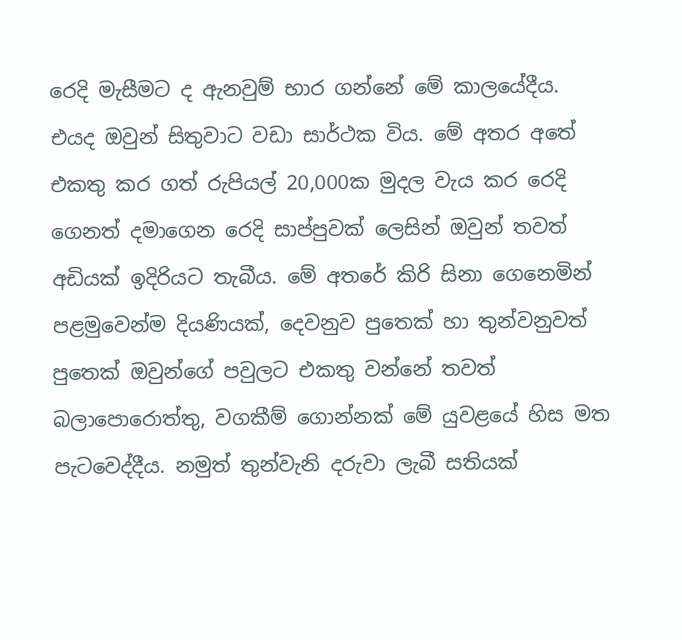රෙදි මැසීමට ද ඇනවුම් භාර ගන්නේ මේ කාලයේදීය. එයද ඔවුන් සිතුවාට වඩා සාර්ථක විය. මේ අතර අතේ එකතු කර ගත් රුපියල් 20,000ක මුදල වැය කර රෙදි ගෙනත් දමාගෙන රෙදි සාප්පුවක් ලෙසින් ඔවුන් තවත් අඩියක් ඉදිරියට තැබීය. මේ අතරේ කිරි සිනා ගෙනෙමින් පළමුවෙන්ම දියණියක්, දෙවනුව පුතෙක් හා තුන්වනුවත් පුතෙක් ඔවුන්ගේ පවුලට එකතු වන්නේ තවත් බලාපොරොත්තු, වගකීම් ගොන්නක් මේ යුවළයේ හිස මත පැටවෙද්දීය. නමුත් තුන්වැනි දරුවා ලැබී සතියක්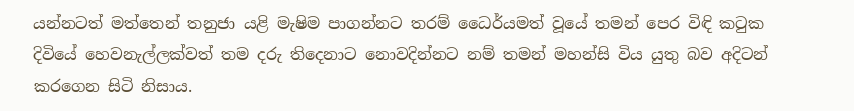යන්නටත් මත්තෙන් තනුජා යළි මැෂිම පාගන්නට තරම් ධෛර්යමත් වූයේ තමන් පෙර විඳි කටුක දිවියේ හෙවනැල්ලක්වත් තම දරු තිදෙනාට නොවදින්නට නම් තමන් මහන්සි විය යුතු බව අදිටන් කරගෙන සිටි නිසාය.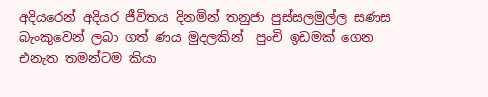අදියරෙන් අදියර ජීවිතය දිනමින් තනුජා පුස්සලමුල්ල සණස බැංකුවෙන් ලබා ගත් ණය මුදලකින්  පුංචි ඉඩමක් ගෙන එනැත තමන්ටම කියා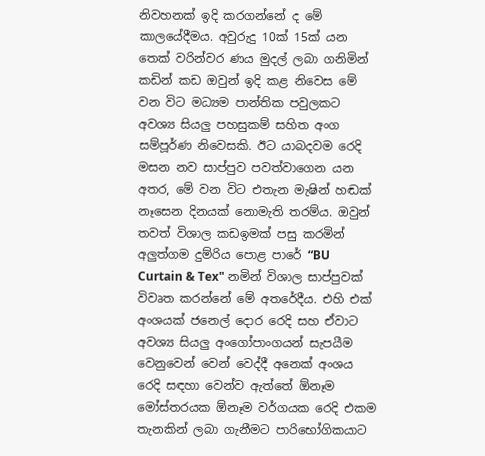නිවහනක් ඉදි කරගන්නේ ද මේ කාලයේදීමය. අවුරුදු 10ක් 15ක් යන තෙක් වරින්වර ණය මුදල් ලබා ගනිමින් කඩින් කඩ ඔවුන් ඉදි කළ නිවෙස මේ වන විට මධ්‍යම පාන්තික පවුලකට අවශ්‍ය සියලු පහසුකම් සහිත අංග සම්පූර්ණ නිවෙසකි. ඊට යාබදවම රෙදි මසන නව සාප්පුව පවත්වාගෙන යන අතර, මේ වන විට එතැන මැෂින් හඬක් නෑසෙන දිනයක් නොමැති තරම්ය. ඔවුන් තවත් විශාල කඩඉමක් පසු කරමින් අලුත්ගම දුම්රිය පොළ පාරේ “BU Curtain & Tex" නමින් විශාල සාප්පුවක් විවෘත කරන්නේ මේ අතරේදීය. එහි එක් අංශයක් ජනෙල් දොර රෙදි සහ ඒවාට අවශ්‍ය සියලු අංගෝපාංගයන් සැපයීම වෙනුවෙන් වෙන් වෙද්දී අනෙක් අංශය රෙදි සඳහා වෙන්ව ඇත්තේ ඕනෑම මෝස්තරයක ඕනෑම වර්ගයක රෙදි එකම තැනකින් ලබා ගැනීමට පාරිභෝගිකයාට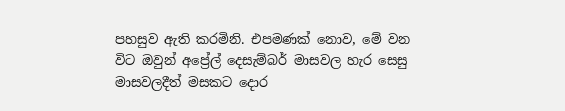පහසුව ඇති කරමිනි. එපමණක් නොව, මේ වන විට ඔවුන් අප්‍රේල් දෙසැම්බර් මාසවල හැර සෙසු මාසවලදීත් මසකට දොර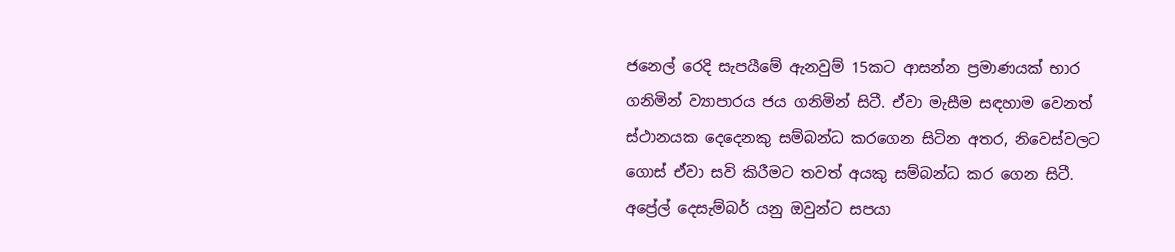ජනෙල් රෙදි සැපයීමේ ඇනවුම් 15කට ආසන්න ප්‍රමාණයක් භාර ගනිමින් ව්‍යාපාරය ජය ගනිමින් සිටී. ඒවා මැසීම සඳහාම වෙනත් ස්ථානයක දෙදෙනකු සම්බන්ධ කරගෙන සිටින අතර, නිවෙස්වලට ගොස් ඒවා සවි කිරීමට තවත් අයකු සම්බන්ධ කර ගෙන සිටී.  අප්‍රේල් දෙසැම්බර් යනු ඔවුන්ට සපයා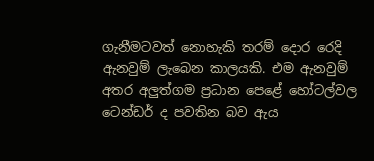ගැනීමටවත් නොහැකි තරම් දොර රෙදි ඇනවුම් ලැබෙන කාලයකි. එම ඇනවුම් අතර අලුත්ගම ප්‍රධාන පෙළේ හෝටල්වල ටෙන්ඩර් ද පවතින බව ඇය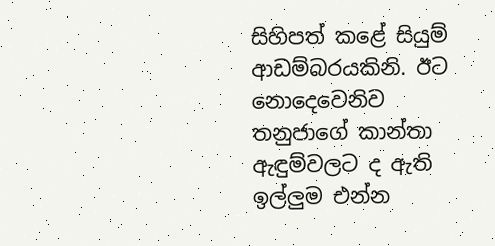සිහිපත් කළේ සියුම් ආඩම්බරයකිනි. ඊට නොදෙවෙනිව තනුජාගේ කාන්තා ඇඳුම්වලට ද ඇති ඉල්ලුම එන්න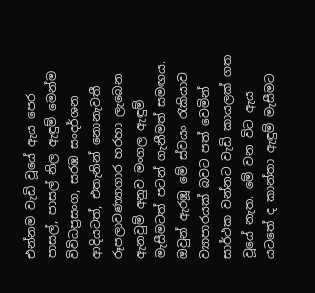එන්නම වැඩි වූයේ ඇය පෙර පාසල්, පාසල් නිල ඇඳුම් මෙන්ම විවිධප්‍රසංග, සරඹ සංදර්ශන ආදියටත්, එතැනින් නොනැවතී රූපලාවණ්‍යාගාර හරහා ලැබෙන ඇනවුම් අනුව මංගල ඇඳුම් මැසීමටත් පටන් ගැනීමත් සමඟය. ඔවුන් ඇරඹූ මේ ස්වයං රැකියාව ව්‍යාපාරයක් බවට පත් වෙමින් සාර්ථක වන්නට වැඩි කායලක් ගත වූයේ නැත. මේ වන විට ඇය යටතේ ද කාන්තා ඇඳුම් මැසීමට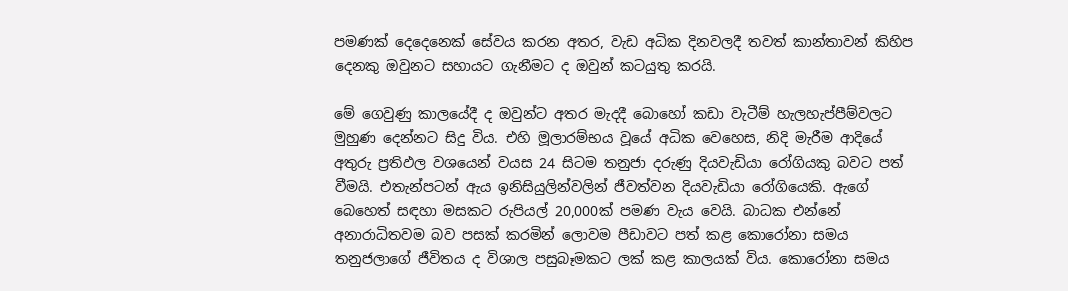පමණක් දෙදෙනෙක් සේවය කරන අතර, වැඩ අධික දිනවලදී තවත් කාන්තාවන් කිහිප දෙනකු ඔවුනට සහායට ගැනීමට ද ඔවුන් කටයුතු කරයි.

මේ ගෙවුණු කාලයේදී ද ඔවුන්ට අතර මැදදී බොහෝ කඩා වැටීම් හැලහැප්පීම්වලට මුහුණ දෙන්නට සිදු විය. එහි මූලාරම්භය වූයේ අධික වෙහෙස, නිදි මැරීම ආදියේ අතුරු ප්‍රතිඵල වශයෙන් වයස 24 සිටම තනුජා දරුණු දියවැඩියා රෝගියකු බවට පත් වීමයි. එතැන්පටන් ඇය ඉනිසියුලින්වලින් ජීවත්වන දියවැඩියා රෝගියෙකි. ඇගේ බෙහෙත් සඳහා මසකට රුපියල් 20,000ක් පමණ වැය වෙයි. බාධක එන්නේ අනාරාධිතවම බව පසක් කරමින් ලොවම පීඩාවට පත් කළ කොරෝනා සමය තනුජලාගේ ජීවිතය ද විශාල පසුබෑමකට ලක් කළ කාලයක් විය. කොරෝනා සමය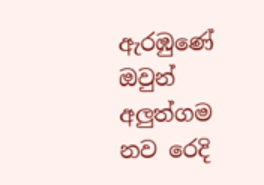ඇරඹුණේ ඔවුන් අලුත්ගම නව රෙදි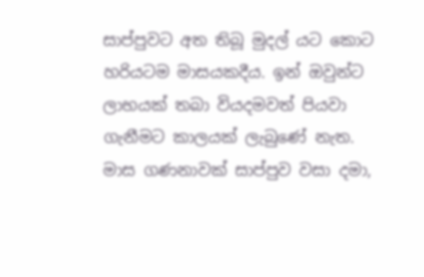සාප්පුවට අත තිබූ මුදල් යට කොට හරියටම මාසයකදීය. ඉන් ඔවුන්ට ලාභයක් තබා වියදමවත් පියවා ගැනීමට කාලයක් ලැබුණේ නැත. මාස ගණනාවක් සාප්පුව වසා දමා,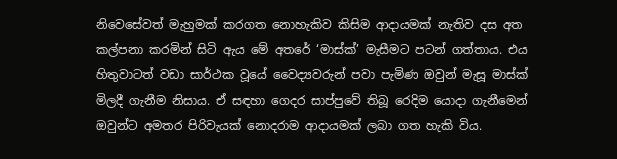නිවෙසේවත් මැහුමක් කරගත නොහැකිව කිසිම ආදායමක් නැතිව දස අත කල්පනා කරමින් සිටි ඇය මේ අතරේ ‘මාස්ක්’ මැසීමට පටන් ගත්තාය. එය හිතුවාටත් වඩා සාර්ථක වූයේ වෛද්‍යවරුන් පවා පැමිණ ඔවුන් මැසූ මාස්ක් මිලදී ගැනීම නිසාය. ඒ සඳහා ගෙදර සාප්පුවේ තිබූ රෙදිම යොදා ගැනීමෙන් ඔවුන්ට අමතර පිරිවැයක් නොදරාම ආදායමක් ලබා ගත හැකි විය.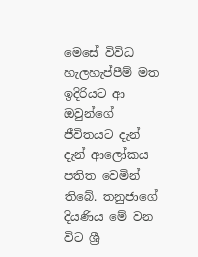මෙසේ විවිධ හැලහැප්පීම් මත ඉදිරියට ආ ඔවුන්ගේ ජීවිතයට දැන් දැන් ආලෝකය පතිත වෙමින් තිබේ. තනුජාගේ දියණිය මේ වන විට ශ්‍රී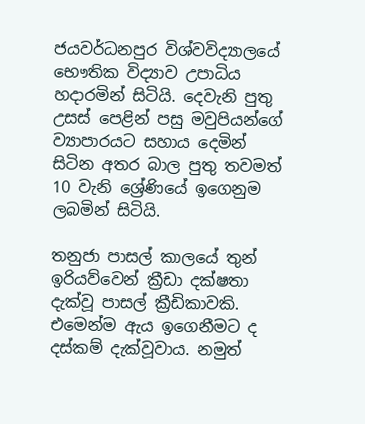ජයවර්ධනපුර විශ්වවිද්‍යාලයේ භෞතික විද්‍යාව උපාධිය හදාරමින් සිටියි. දෙවැනි පුතු උසස් පෙළින් පසු මවුපියන්ගේ ව්‍යාපාරයට සහාය දෙමින් සිටින අතර බාල පුතු තවමත් 10 වැනි ශ්‍රේණියේ ඉගෙනුම ලබමින් සිටියි.

තනුජා පාසල් කාලයේ තුන් ඉරියව්වෙන් ක්‍රීඩා දක්ෂතා දැක්වූ පාසල් ක්‍රීඩිකාවකි. එමෙන්ම ඇය ඉගෙනීමට ද දස්කම් දැක්වූවාය. නමුත්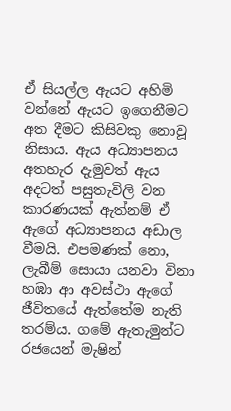ඒ සියල්ල ඇයට අහිමි වන්නේ ඇයට ඉගෙනීමට අත දීමට කිසිවකු නොවූ නිසාය. ඇය අධ්‍යාපනය අතහැර දැමුවත් ඇය අදටත් පසුතැවිලි වන කාරණයක් ඇත්නම් ඒ ඇගේ අධ්‍යාපනය අඩාල වීමයි. එපමණක් නො, ලැබීම් සොයා යනවා විනා හඹා ආ අවස්ථා ඇගේ ජීවිතයේ ඇත්තේම නැති තරම්ය. ගමේ ඇතැමුන්ට රජයෙන් මැෂින්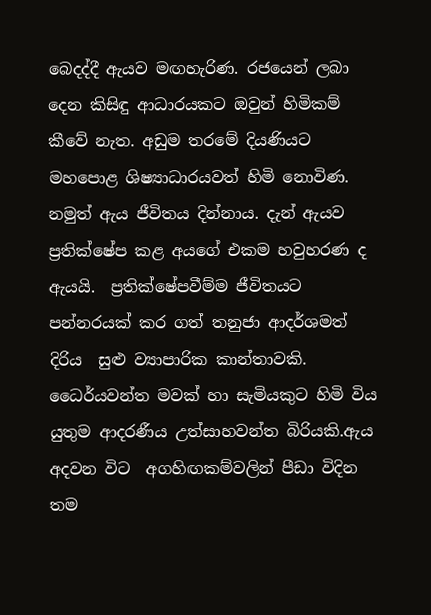බෙදද්දී ඇයව මඟහැරිණ. රජයෙන් ලබා දෙන කිසිඳු ආධාරයකට ඔවුන් හිමිකම් කීවේ නැත. අඩුම තරමේ දියණියට මහපොළ ශිෂ්‍යාධාරයවත් හිමි නොවිණ. නමුත් ඇය ජීවිතය දින්නාය. දැන් ඇයව ප්‍රතික්ෂේප කළ අයගේ එකම හවුහරණ ද ඇයයි.  ප්‍රතික්ෂේපවීම්ම ජීවිතයට පන්නරයක් කර ගත් තනුජා ආදර්ශමත් දිරිය  සුළු ව්‍යාපාරික කාන්තාවකි. ධෛර්යවන්ත මවක් හා සැමියකුට හිමි විය යුතුම ආදරණීය උත්සාහවන්ත බිරියකි.ඇය අදවන විට  අගහිඟ‍කම්වලින් පීඩා විදින තම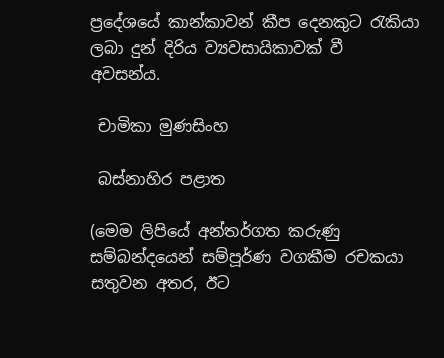ප්‍රදේශයේ කාන්කාවන් කීප දෙනකුට රැකියා ලබා දුන් දිරිය ව්‍යවසායිකාවක් වී අවසන්ය.

 චාමිකා මුණසිංහ

 බස්නාහිර පළාත

(මෙම ලිපියේ අන්තර්ගත කරුණු සම්බන්දයෙන් සම්පූර්ණ වගකීම රචකයා සතුවන අතර, ඊට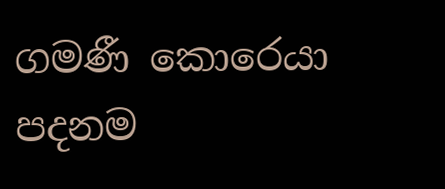ගමණී කොරෙයා පදනම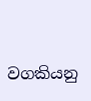වගකියනු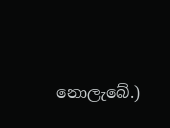නොලැබේ.)